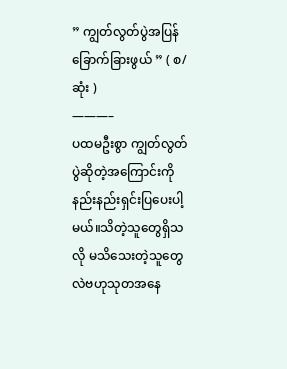” ကျွတ်လွတ်ပွဲအပြန် ခြောက်ခြားဖွယ် ” ( စ/ဆုံး )
———–
ပထမဦးစွာ ကျွတ်လွတ်ပွဲဆိုတဲ့အကြောင်းကို နည်းနည်းရှင်းပြပေးပါ့မယ်။သိတဲ့သူတွေရှိသလို မသိသေးတဲ့သူတွေလဲဗဟုသုတအနေ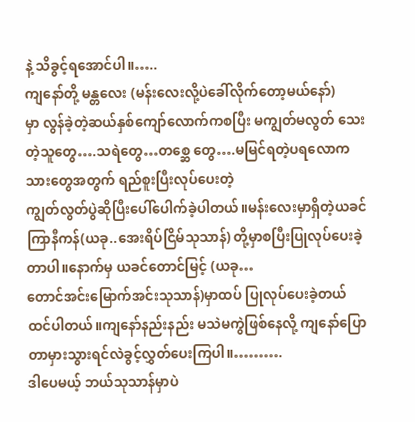နဲ့ သိခွင့်ရအောင်ပါ။…..
ကျနော်တို့ မန္တလေး (မန်းလေးလို့ပဲခေါ်လိုက်တော့မယ်နော်)
မှာ လွန်ခဲ့တဲ့ဆယ်နှစ်ကျော်လောက်ကစပြီး မကျွတ်မလွတ် သေးတဲ့သူတွေ….သရဲတွေ…တစ္ဆေ တွေ….မမြင်ရတဲ့ပရလောကသားတွေအတွက် ရည်စူးပြီးလုပ်ပေးတဲ့
ကျွတ်လွတ်ပွဲဆိုပြီးပေါ်ပေါက်ခဲ့ပါတယ်။မန်းလေးမှာရှိတဲ့ယခင်ကြာနီကန်(ယခု..အေးရိပ်ငြိမ်သုသာန်) တို့မှာစပြီးပြုလုပ်ပေးခဲ့တာပါ။နောက်မှ ယခင်တောင်မြင့် (ယခု…
တောင်အင်းမြောက်အင်းသုသာန်)မှာထပ် ပြုလုပ်ပေးခဲ့တယ်ထင်ပါတယ်။ကျနော်နည်းနည်း မသဲမကွဲဖြစ်နေလို့ ကျနော်ပြောတာမှားသွားရင်လဲခွင့်လွှတ်ပေးကြပါ။……….
ဒါပေမယ့် ဘယ်သုသာန်မှာပဲ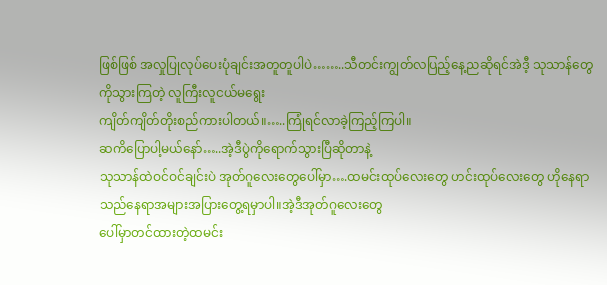ဖြစ်ဖြစ် အလှုပြုလုပ်ပေးပုံချင်းအတူတူပါပဲ……..သီတင်းကျွတ်လပြည့်နေ့ညဆိုရင်အဲဒီ့ သုသာန်တွေကိုသွားကြတဲ့ လူကြီးလူငယ်မရွေး
ကျိတ်ကျိတ်တိုးစည်ကားပါတယ်။…..ကြုံရင်လာခဲ့ကြည့်ကြပါ။
ဆကိပြောပါ့မယ်နော်…..အဲ့ဒီပွဲကိုရောက်သွားပြီဆိုတာနဲ့
သုသာန်ထဲဝင်ဝင်ချင်းပဲ အုတ်ဂူလေးတွေပေါ်မှာ….ထမင်းထုပ်လေးတွေ ဟင်းထုပ်လေးတွေ ဟိုနေရာသည်နေရာအများအပြားတွေ့ရမှာပါ။အဲ့ဒီအုတ်ဂူလေးတွေ
ပေါ်မှာတင်ထားတဲ့ထမင်း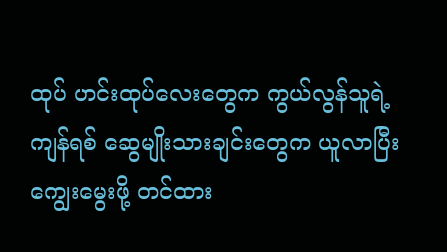ထုပ် ဟင်းထုပ်လေးတွေက ကွယ်လွန်သူရဲ့ ကျန်ရစ် ဆွေမျိုးသားချင်းတွေက ယူလာပြီး ကျွေးမွေးဖို့ တင်ထား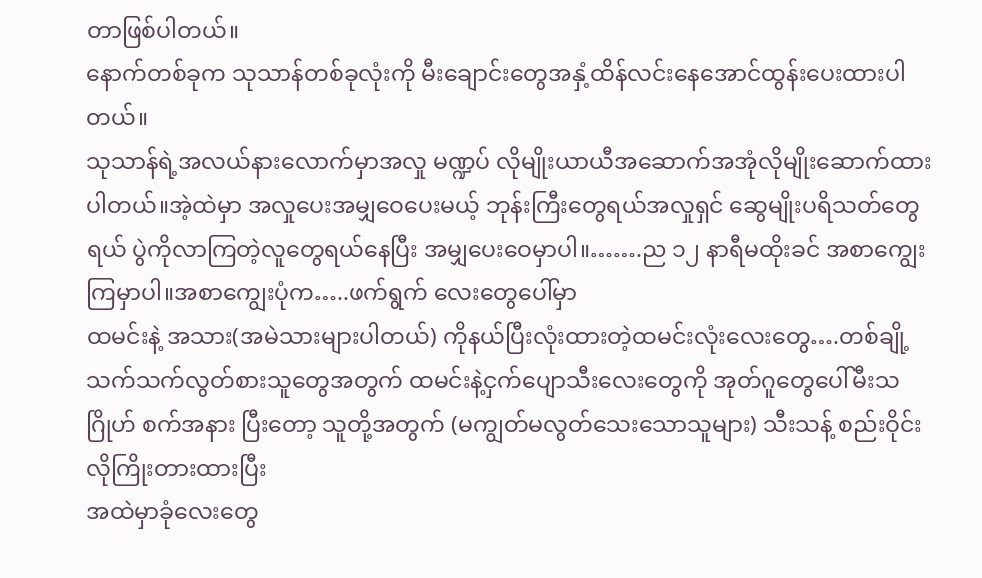တာဖြစ်ပါတယ်။
နောက်တစ်ခုက သုသာန်တစ်ခုလုံးကို မီးချောင်းတွေအနှံ့ထိန်လင်းနေအောင်ထွန်းပေးထားပါတယ်။
သုသာန်ရဲ့အလယ်နားလောက်မှာအလှု မဏ္ဍပ် လိုမျိုးယာယီအဆောက်အအုံလိုမျိုးဆောက်ထားပါတယ်။အဲ့ထဲမှာ အလှုပေးအမျှဝေပေးမယ့် ဘုန်းကြီးတွေရယ်အလှုရှင် ဆွေမျိုးပရိသတ်တွေရယ် ပွဲကိုလာကြတဲ့လူတွေရယ်နေပြီး အမျှပေးဝေမှာပါ။…….ည ၁၂ နာရီမထိုးခင် အစာကျွေးကြမှာပါ။အစာကျွေးပုံက…..ဖက်ရွက် လေးတွေပေါ်မှာ
ထမင်းနဲ့ အသား(အမဲသားများပါတယ်) ကိုနယ်ပြီးလုံးထားတဲ့ထမင်းလုံးလေးတွေ….တစ်ချို့ သက်သက်လွတ်စားသူတွေအတွက် ထမင်းနဲ့ငှက်ပျောသီးလေးတွေကို အုတ်ဂူတွေပေါ်မီးသဂြိုဟ် စက်အနား ပြီးတော့ သူတို့အတွက် (မကျွတ်မလွတ်သေးသောသူများ) သီးသန့် စည်းဝိုင်းလိုကြိုးတားထားပြီး
အထဲမှာခုံလေးတွေ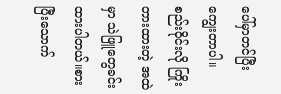ပေါ်မှာတင်ပြီး ကျွေးတာပါ။စည်းဝိုင်းလို ကြိုးတားထားတဲ့ အထဲမှာ သဲဖြူတွေခင်းထားပါတယ်။စားပြီးသောက်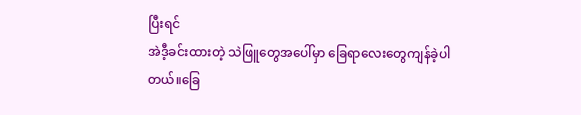ပြီးရင်
အဲဒီ့ခင်းထားတဲ့ သဲဖြူတွေအပေါ်မှာ ခြေရာလေးတွေကျန်ခဲ့ပါတယ်။ခြေ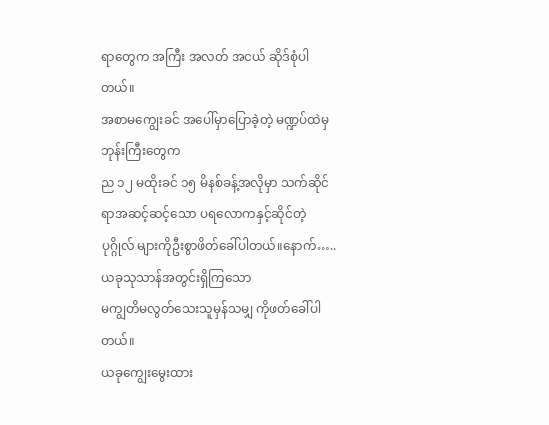ရာတွေက အကြီး အလတ် အငယ် ဆိုဒ်စုံပါတယ်။
အစာမကျွေးခင် အပေါ်မှာပြောခဲ့တဲ့ မဏ္ဍပ်ထဲမှဘုန်းကြီးတွေက
ည ၁၂ မထိုးခင် ၁၅ မိနစ်ခန့်အလိုမှာ သက်ဆိုင်ရာအဆင့်ဆင့်သော ပရလောကနှင့်ဆိုင်တဲ့ ပုဂ္ဂိုလ် များကိုဦးစွာဖိတ်ခေါ်ပါတယ်။နောက်…..ယခုသုသာန်အတွင်းရှိကြသော
မကျွတိမလွတ်သေးသူမှန်သမျှ ကိုဖတ်ခေါ်ပါတယ်။
ယခုကျွေးမွေးထား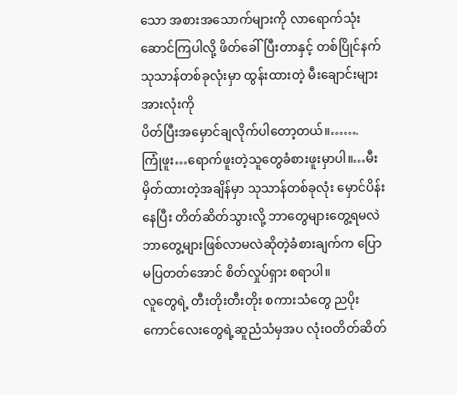သော အစားအသောက်များကို လာရောက်သုံးဆောင်ကြပါလို့ ဖိတ်ခေါ်ပြီးတာနှင့် တစ်ပြိုင်နက်သုသာန်တစ်ခုလုံးမှာ ထွန်းထားတဲ့ မီးချောင်းများအားလုံးကို
ပိတ်ပြီးအမှောင်ချလိုက်ပါတော့တယ်။…….
ကြုံဖူး…ရောက်ဖူးတဲ့သူတွေခံစားဖူးမှာပါ။…မီးမှိတ်ထားတဲ့အချိန်မှာ သုသာန်တစ်ခုလုံး မှောင်ပိန်းနေပြီး တိတ်ဆိတ်သွားလို့ ဘာတွေများတွေ့ရမလဲ ဘာတွေ့များဖြစ်လာမလဲဆိုတဲ့ခံစားချက်က ပြောမပြတတ်အောင် စိတ်လှုပ်ရှား စရာပါ။
လူတွေရဲ့ တီးတိုးတီးတိုး စကားသံတွေ ညပိုးကောင်လေးတွေရဲ့ဆူညံသံမှအပ လုံးဝတိတ်ဆိတ်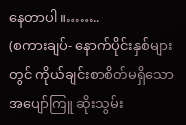နေတာပါ။……..
(စကားချပ်- နောက်ပိုင်းနှစ်များတွင် ကိုယ်ချင်းစာစိတ်မရှိသောအပျော်ကြူ ဆိုးသွမ်း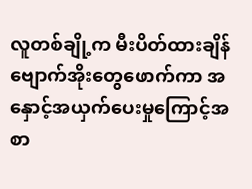လူတစ်ချို့က မီးပိတ်ထားချိန်ဗျောက်အိုးတွေဖောက်ကာ အနှောင့်အယှက်ပေးမှုကြောင့်အစာ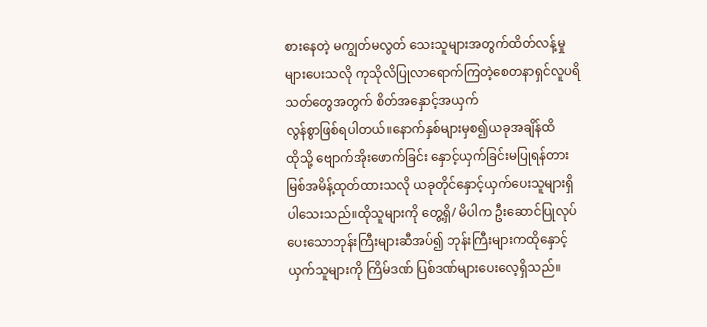စားနေတဲ့ မကျွတ်မလွတ် သေးသူများအတွက်ထိတ်လန့်မှုများပေးသလို ကုသိုလိပြုလာရောက်ကြတဲ့စေတနာရှင်လူပရိသတ်တွေအတွက် စိတ်အနှောင့်အယှက်
လွန်စွာဖြစ်ရပါတယ်။နောက်နှစ်များမှစ၍ယခုအချိန်ထိ
ထိုသို့ ဗျောက်အိုးဖောက်ခြင်း နှောင့်ယှက်ခြင်းမပြုရန်တားမြစ်အမိန့်ထုတ်ထားသလို ယခုတိုင်နှောင့်ယှက်ပေးသူများရှိပါသေးသည်။ထိုသူများကို တွေ့ရှိ/ မိပါက ဦးဆောင်ပြုလုပ်ပေးသောဘုန်းကြီးများဆီအပ်၍ ဘုန်းကြီးများကထိုနှောင့်ယှက်သူများကို ကြိမ်ဒဏ် ပြစ်ဒဏ်များပေးလေ့ရှိသည်။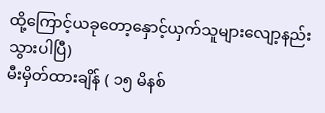ထို့ကြောင့်ယခုတော့နှောင့်ယှက်သူများလျော့နည်းသွားပါပြီ)
မီးမှိတ်ထားချိန် ( ၁၅ မိနစ်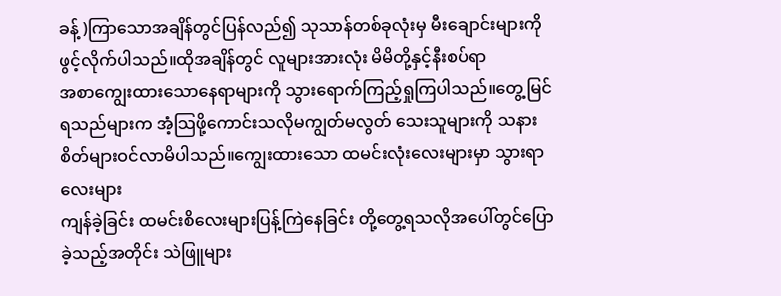ခန့် )ကြာသောအချိန်တွင်ပြန်လည်၍ သုသာန်တစ်ခုလုံးမှ မီးချောင်းများကိုဖွင့်လိုက်ပါသည်။ထိုအချိန်တွင် လူများအားလုံး မိမိတို့နှင့်နီးစပ်ရာ
အစာကျွေးထားသောနေရာများကို သွားရောက်ကြည့်ရှုကြပါသည်။တွေ့မြင်ရသည်များက အံ့သြဖို့ကောင်းသလိုမကျွတ်မလွတ် သေးသူများကို သနားစိတ်များဝင်လာမိပါသည်။ကျွေးထားသော ထမင်းလုံးလေးများမှာ သွားရာလေးများ
ကျန်ခဲ့ခြင်း ထမင်းစိလေးများပြန့်ကြဲနေခြင်း တို့တွေ့ရသလိုအပေါ်တွင်ပြောခဲ့သည့်အတိုင်း သဲဖြူများ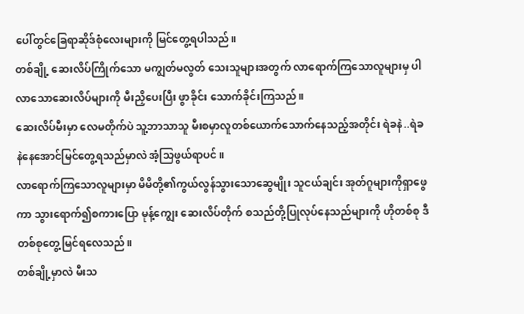ပေါ်တွင်ခြေရာဆိုဒ်စုံလေးများကို မြင်တွေ့ရပါသည်။
တစ်ချို့ ဆေးလိပ်ကြိုက်သော မကျွတ်မလွတ် သေးသူများအတွက် လာရောက်ကြသောလူများမှ ပါလာသောဆေးလိပ်များကို မီးညှိပေးပြီး ဖွာခိုင်း သောက်ခိုင်းကြသည်။
ဆေးလိပ်မီးမှာ လေမတိုက်ပဲ သူ့ဘာသာသူ မီးစမှာလူတစ်ယောက်သောက်နေသည့်အတိုင်း ရဲခနဲ..ရဲခနဲနေအောင်မြင်တွေ့ရသည်မှာလဲ အံ့သြဖွယ်ရာပင်။
လာရောက်ကြသောလူများမှာ မိမိတို့၏ကွယ်လွန်သွားသောဆွေမျိုး သူငယ်ချင်း အုတ်ဂူများကိုရှာဖွေကာ သွားရောက်၍စကားပြော မုန့်ကျွေး ဆေးလိပ်တိုက် စသည်တို့ပြုလုပ်နေသည်များကို ဟိုတစ်စု ဒီတစ်စုတွေ့မြင်ရလေသည်။
တစ်ချို့မှာလဲ မီးသ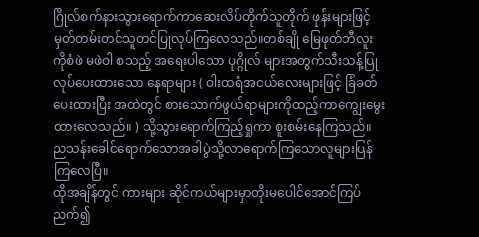ဂြိုလ်စက်နားသွားရောက်ကာဆေးလိပ်တိုက်သူတိုက် ဖုန်းများဖြင့် မှတ်တမ်းတင်သူတင်ပြုလုပ်ကြလေသည်။တစ်ချို မြေဖုတ်ဘီလူး
ကိုစံဖဲ မဖဲဝါ စသည့် အရေးပါသော ပုဂ္ဂိုလ် များအတွက်သီးသန့်ပြုလုပ်ပေးထားသော နေရာများ ( ဝါးထရံအငယ်လေးများဖြင့် ခြံခတ်ပေးထားပြီး အထဲတွင် စားသောက်ဖွယ်ရာများကိုထည့်ကာကျွေးမွေးထားလေသည်။ ) သို့သွားရောက်ကြည့်ရှုကာ စူးစမ်းနေကြသည်။ ညသန်းခေါင်ရောက်သောအခါပွဲသို့လာရောက်ကြသောလူများပြန်ကြလေပြီ။
ထိုအချိန်တွင် ကားများ ဆိုင်ကယ်များမှာတိုးမပေါင်အောင်ကြပ်ညက်၍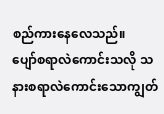စည်ကားနေလေသည်။
ပျော်စရာလဲကောင်းသလို သနားစရာလဲကောင်းသောကျွတ်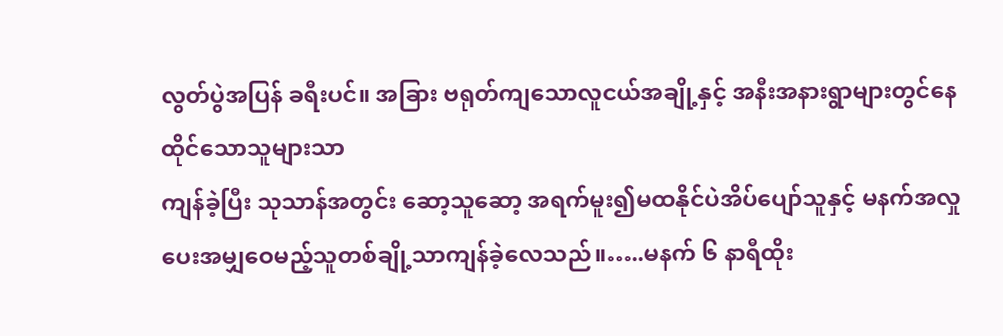လွတ်ပွဲအပြန် ခရီးပင်။ အခြား ဗရုတ်ကျသောလူငယ်အချို့နှင့် အနီးအနားရွာများတွင်နေထိုင်သောသူများသာ
ကျန်ခဲ့ပြီး သုသာန်အတွင်း ဆော့သူဆော့ အရက်မူး၍မထနိုင်ပဲအိပ်ပျော်သူနှင့် မနက်အလှုပေးအမျှဝေမည့်သူတစ်ချို့သာကျန်ခဲ့လေသည်။…..မနက် ၆ နာရီထိုး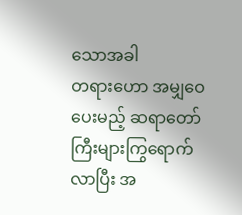သောအခါ
တရားဟော အမျှဝေပေးမည့် ဆရာတော်ကြီးများကြွရောက်လာပြီး အ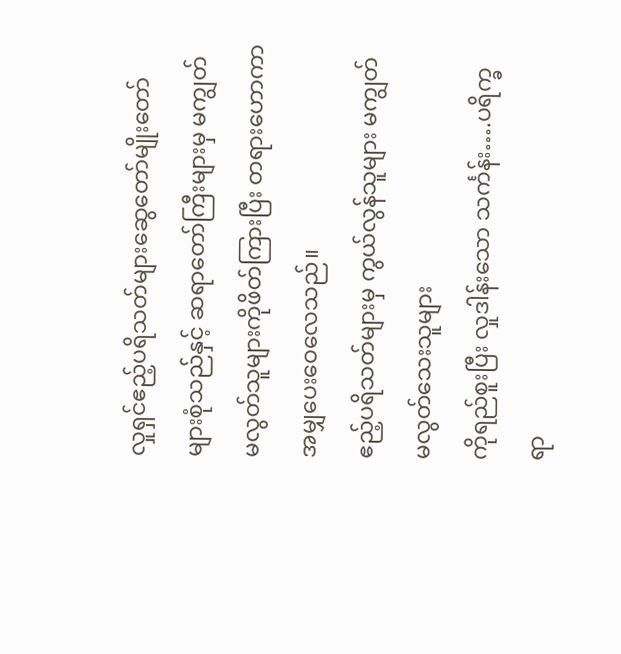လှုရှင်ဧည့်ပရိသတ်များဆွေတော်မျိုးတော်များစုံသည်နှင့် ဆရာတော်ကြီးများမှ မကျွတ်မလွတ်သူများကိုဖိတ်ကြားပြီး တရားဟောကာ အမျှပေးဝေလေသည်။
ဧည့်ပရိသတ်များမှ ကွယ်လွန်သူများ မကျွတ်မလွတ်သေးသူများ
ကိုရည်စူးပြီး လှုဒါန်းသော သင်္ကန်း….ပရိက္ခရာ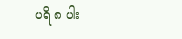ပရိ ၈ ပါး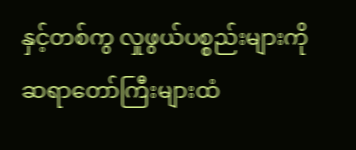နှင့်တစ်ကွ လှုဖွယ်ပစ္စည်းများကို ဆရာတော်ကြီးများထံ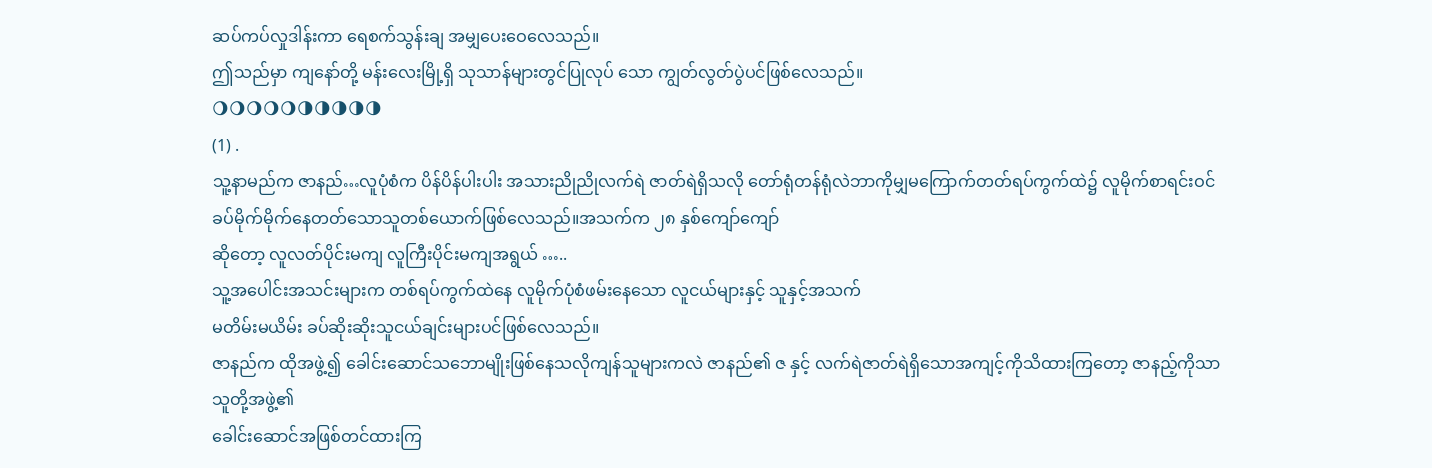ဆပ်ကပ်လှုဒါန်းကာ ရေစက်သွန်းချ အမျှပေးဝေလေသည်။
ဤသည်မှာ ကျနော်တို့ မန်းလေးမြို့ရှိ သုသာန်များတွင်ပြုလုပ် သော ကျွတ်လွတ်ပွဲပင်ဖြစ်လေသည်။
🌖🌖🌖🌖🌖🌗🌗🌗🌗🌗
(1) .
သူ့နာမည်က ဇာနည်…လူပုံစံက ပိန်ပိန်ပါးပါး အသားညိုညိုလက်ရဲ ဇာတ်ရဲရှိသလို တော်ရုံတန်ရုံလဲဘာကိုမျှမကြောက်တတ်ရပ်ကွက်ထဲ၌ လူမိုက်စာရင်းဝင် ခပ်မိုက်မိုက်နေတတ်သောသူတစ်ယောက်ဖြစ်လေသည်။အသက်က ၂၈ နှစ်ကျော်ကျော်
ဆိုတော့ လူလတ်ပိုင်းမကျ လူကြီးပိုင်းမကျအရွယ် …..
သူ့အပေါင်းအသင်းများက တစ်ရပ်ကွက်ထဲနေ လူမိုက်ပုံစံဖမ်းနေသော လူငယ်များနှင့် သူနှင့်အသက်
မတိမ်းမယိမ်း ခပ်ဆိုးဆိုးသူငယ်ချင်းများပင်ဖြစ်လေသည်။
ဇာနည်က ထိုအဖွဲ့၍ ခေါင်းဆောင်သဘောမျိုးဖြစ်နေသလိုကျန်သူများကလဲ ဇာနည်၏ ဇ နှင့် လက်ရဲဇာတ်ရဲရှိသောအကျင့်ကိုသိထားကြတော့ ဇာနည့်ကိုသာသူတို့အဖွဲ့၏
ခေါင်းဆောင်အဖြစ်တင်ထားကြ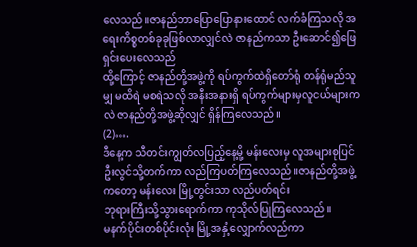လေသည်။ဇာနည်ဘာပြောပြောနားထောင် လက်ခံကြသလို အရေးကိစ္စတစ်ခုခုဖြစ်လာလျှင်လဲ ဇာနည်ကသာ ဦးဆောင်၍ဖြေရှင်းပေးလေသည်
ထို့ကြောင့် ဇာနည်တို့အဖွဲ့ကို ရပ်ကွက်ထဲရှိတော်ရုံ တန်ရုံမည်သူမျှ မထိရဲ မစရဲသလို အနီးအနားရှိ ရပ်ကွက်များမှလူငယ်များကလဲ ဇာနည်တို့အဖွဲ့ဆိုလျှင် ရှိန်ကြလေသည်။
(2)….
ဒီနေ့က သီတင်းကျွတ်လပြည့်နေ့မို့ မန်းလေးမှ လူအများစုပြင်ဦးလွင်သို့တက်ကာ လည်ကြပတ်ကြလေသည်။ဇာနည်တို့အဖွဲ့ကတော့ မန်းလေး မြို့တွင်းသာ လည်ပတ်ရင်း
ဘုရားကြီးသို့သွားရောက်ကာ ကုသိုလ်ပြုကြလေသည်။
မနက်ပိုင်းတစ်ပိုင်းလုံး မြို့အနှံ့လျှောက်လည်ကာ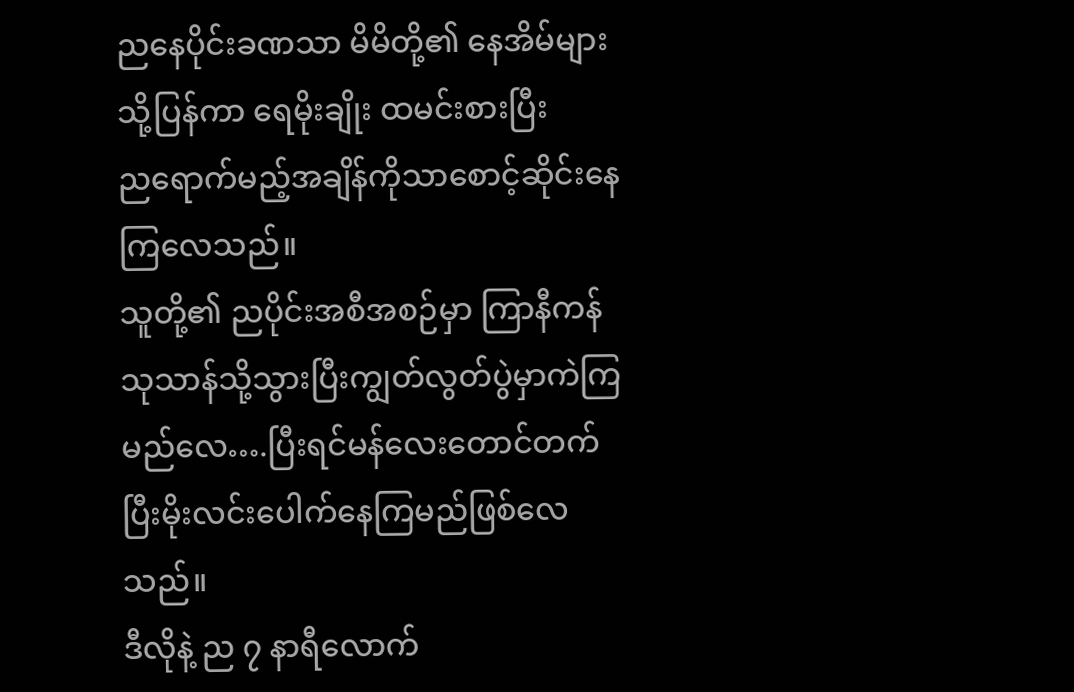ညနေပိုင်းခဏသာ မိမိတို့၏ နေအိမ်များသို့ပြန်ကာ ရေမိုးချိုး ထမင်းစားပြီး
ညရောက်မည့်အချိန်ကိုသာစောင့်ဆိုင်းနေကြလေသည်။
သူတို့၏ ညပိုင်းအစီအစဉ်မှာ ကြာနီကန်သုသာန်သို့သွားပြီးကျွတ်လွတ်ပွဲမှာကဲကြမည်လေ….ပြီးရင်မန်လေးတောင်တက်ပြီးမိုးလင်းပေါက်နေကြမည်ဖြစ်လေသည်။
ဒီလိုနဲ့ ည ၇ နာရီလောက်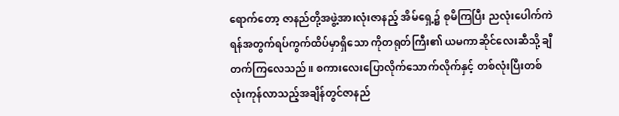ရောက်တော့ ဇာနည်တို့အဖွဲ့အားလုံးဇာနည့် အိမ်ရှေ့၌ စုမိကြပြီး ညလုံးပေါက်ကဲရန်အတွက်ရပ်ကွက်ထိပ်မှာရှိသော ကိုတရုတ်ကြီး၏ ယမကာဆိုင်လေးဆီသို့ ချီတက်ကြလေသည်။ စကားလေးပြောလိုက်သောက်လိုက်နှင့် တစ်လုံးပြီးတစ်လုံးကုန်လာသည့်အချိန်တွင်ဇာနည်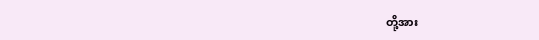တို့အား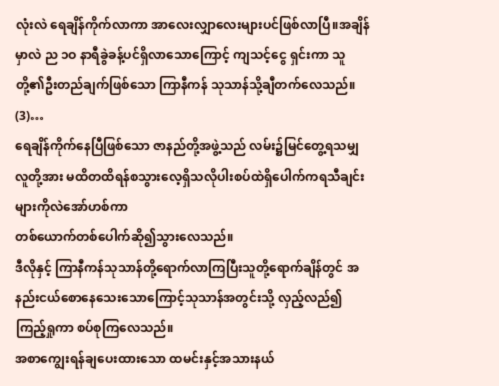လုံးလဲ ရေချိန်ကိုက်လာကာ အာလေးလျှာလေးများပင်ဖြစ်လာပြီ။အချိန်မှာလဲ ည ၁ဝ နာရီခွဲခန့်ပင်ရှိလာသောကြောင့် ကျသင့်ငွေ ရှင်းကာ သူတို့၏ဦးတည်ချက်ဖြစ်သော ကြာနီကန် သုသာန်သို့ချီတက်လေသည်။
(3)…
ရေချိန်ကိုက်နေပြီဖြစ်သော ဇာနည်တို့အဖွဲ့သည် လမ်း၌မြင်တွေ့ရသမျှ လူတို့အား မထိတထိရန်စသွားလေ့ရှိသလိုပါးစပ်ထဲရှိပေါက်ကရသီချင်းများကိုလဲအော်ဟစ်ကာ
တစ်ယောက်တစ်ပေါက်ဆို၍သွားလေသည်။
ဒီလိုနှင့် ကြာနီကန်သုသာန်တို့ရောက်လာကြပြီးသူတို့ရောက်ချိန်တွင် အနည်းငယ်စောနေသေးသောကြောင့်သုသာန်အတွင်းသို့ လှည့်လည်၍ ကြည့်ရှုကာ စပ်စုကြလေသည်။
အစာကျွေးရန်ချပေးထားသော ထမင်းနှင့်အသားနယ်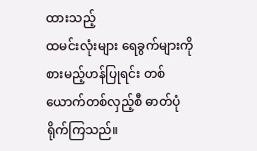ထားသည့်
ထမင်းလုံးများ ရေခွက်များကို စားမည့်ဟန်ပြုရင်း တစ်ယောက်တစ်လှည့်စီ ဓာတ်ပုံရိုက်ကြသည်။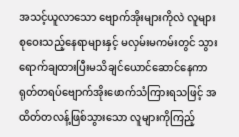အသင့်ယူလာသော ဗျောက်အိုးများကိုလဲ လူများစုဝေးသည့်နေရာများနှင့် မလှမ်းမကမ်းတွင် သွားရောက်ချထားပြီးမသိချင်ယောင်ဆောင်နေကာ ရုတ်တရပ်ဗျောက်အိုးဖောက်သံကြားရသဖြင့် အထိတ်တလန့်ဖြစ်သွားသော လူများကိုကြည့်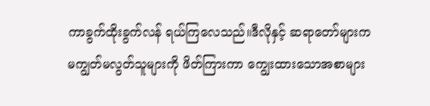ကာခွက်ထိုးခွက်လန် ရယ်ကြလေသည်။ဒီလိုနှင့် ဆရာတော်များက
မကျွတ်မလွတ်သူများကို ဖိတ်ကြားကာ ကျွေးထားသောအစာများ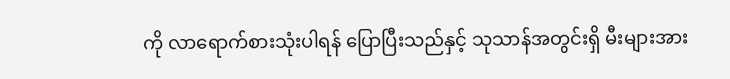ကို လာရောက်စားသုံးပါရန် ပြောပြီးသည်နှင့် သုသာန်အတွင်းရှိ မီးများအား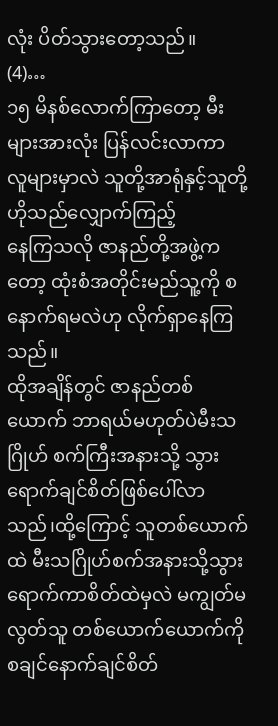လုံး ပိတ်သွားတော့သည်။
(4)…
၁၅ မိနစ်လောက်ကြာတော့ မီးများအားလုံး ပြန်လင်းလာကာ
လူများမှာလဲ သူတို့အာရုံနှင့်သူတို့ ဟိုသည်လျှောက်ကြည့်
နေကြသလို ဇာနည်တို့အဖွဲ့ကတော့ ထုံးစံအတိုင်းမည်သူ့ကို စ နောက်ရမလဲဟု လိုက်ရှာနေကြသည်။
ထိုအချိန်တွင် ဇာနည်တစ်ယောက် ဘာရယ်မဟုတ်ပဲမီးသဂြိုဟ် စက်ကြီးအနားသို့ သွားရောက်ချင်စိတ်ဖြစ်ပေါ်လာသည်၊ထို့ကြောင့် သူတစ်ယောက်ထဲ မီးသဂြိုဟ်စက်အနားသို့သွားရောက်ကာစိတ်ထဲမှလဲ မကျွတ်မလွတ်သူ တစ်ယောက်ယောက်ကိုစချင်နောက်ချင်စိတ်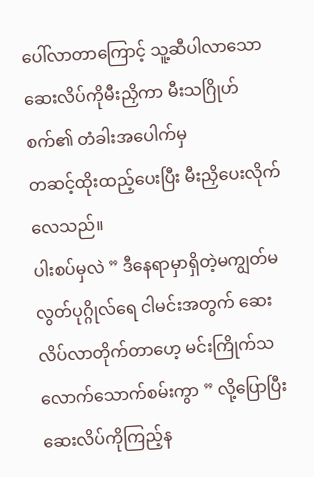ပေါ်လာတာကြောင့် သူ့ဆီပါလာသော
ဆေးလိပ်ကိုမီးညှိကာ မီးသဂြိုဟ် စက်၏ တံခါးအပေါက်မှ
တဆင့်ထိုးထည့်ပေးပြီး မီးညှိပေးလိုက်လေသည်။
ပါးစပ်မှလဲ ” ဒီနေရာမှာရှိတဲ့မကျွတ်မလွတ်ပုဂ္ဂိုလ်ရေ ငါမင်းအတွက် ဆေးလိပ်လာတိုက်တာဟေ့ မင်းကြိုက်သလောက်သောက်စမ်းကွာ ” လို့ပြောပြီး ဆေးလိပ်ကိုကြည့်န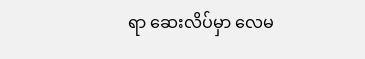ရာ ဆေးလိပ်မှာ လေမ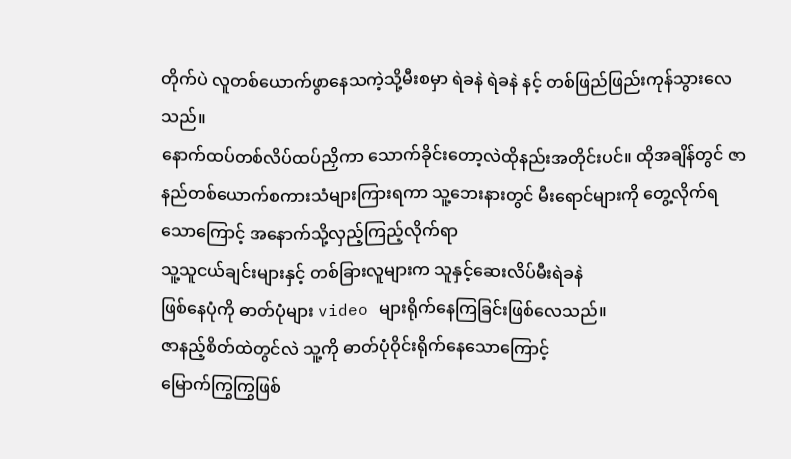တိုက်ပဲ လူတစ်ယောက်ဖွာနေသကဲ့သို့မီးစမှာ ရဲခနဲ ရဲခနဲ နင့် တစ်ဖြည်ဖြည်းကုန်သွားလေသည်။
နောက်ထပ်တစ်လိပ်ထပ်ညှိကာ သောက်ခိုင်းတော့လဲထိုနည်းအတိုင်းပင်။ ထိုအချိန်တွင် ဇာနည်တစ်ယောက်စကားသံများကြားရကာ သူ့ဘေးနားတွင် မီးရောင်များကို တွေ့လိုက်ရသောကြောင့် အနောက်သို့လှည့်ကြည့်လိုက်ရာ
သူ့သူငယ်ချင်းများနှင့် တစ်ခြားလူများက သူနှင့်ဆေးလိပ်မီးရဲခနဲ
ဖြစ်နေပုံကို ဓာတ်ပုံများ video များရိုက်နေကြခြင်းဖြစ်လေသည်။
ဇာနည့်စိတ်ထဲတွင်လဲ သူ့ကို ဓာတ်ပုံဝိုင်းရိုက်နေသောကြောင့်
မြောက်ကြွကြွဖြစ်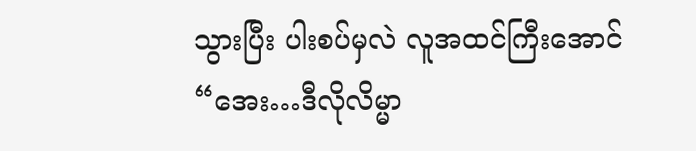သွားပြီး ပါးစပ်မှလဲ လူအထင်ကြီးအောင်
“အေး…ဒီလိုလိမ္မာ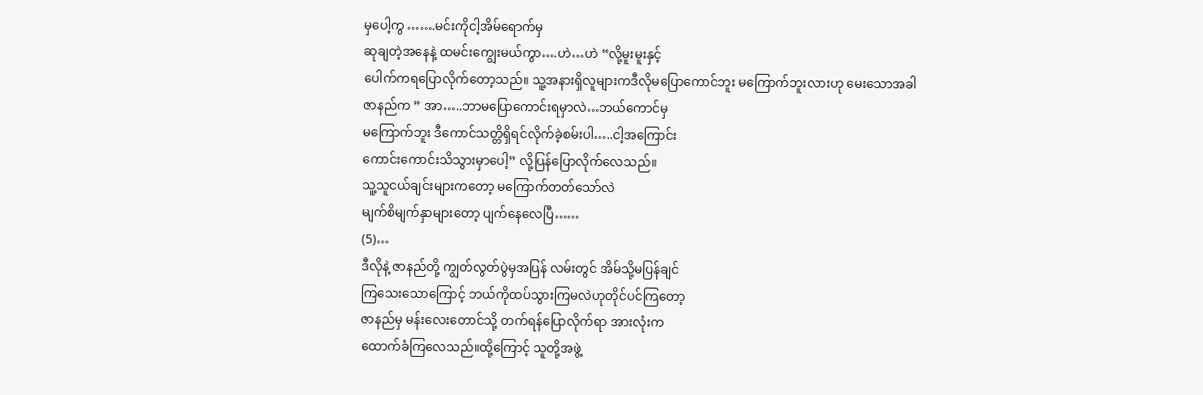မှပေါ့ကွ …….မင်းကိုငါ့အိမ်ရောက်မှ
ဆုချတဲ့အနေနဲ့ ထမင်းကျွေးမယ်ကွာ….ဟဲ…ဟဲ “လို့မူးမူးနှင့်
ပေါက်ကရပြောလိုက်တော့သည်။ သူ့အနားရှိလူများကဒီလိုမပြောကောင်ဘူး မကြောက်ဘူးလားဟု မေးသောအခါ
ဇာနည်က ” အာ…..ဘာမပြောကောင်းရမှာလဲ…ဘယ်ကောင်မှ
မကြောက်ဘူး ဒီကောင်သတ္တိရှိရင်လိုက်ခဲ့စမ်းပါ…..ငါ့အကြောင်း
ကောင်းကောင်းသိသွားမှာပေါ့” လို့ပြန်ပြောလိုက်လေသည်။
သူ့သူငယ်ချင်းများကတော့ မကြောက်တတ်သော်လဲ
မျက်စိမျက်နှာများတော့ ပျက်နေလေပြီ……
(5)…
ဒီလိုနဲ့ ဇာနည်တို့ ကျွတ်လွတ်ပွဲမှအပြန် လမ်းတွင် အိမ်သို့မပြန်ချင်
ကြသေးသောကြောင့် ဘယ်ကိုထပ်သွားကြမလဲဟုတိုင်ပင်ကြတော့
ဇာနည်မှ မန်းလေးတောင်သို့ တက်ရန်ပြောလိုက်ရာ အားလုံးက
ထောက်ခံကြလေသည်။ထို့ကြောင့် သူတို့အဖွဲ့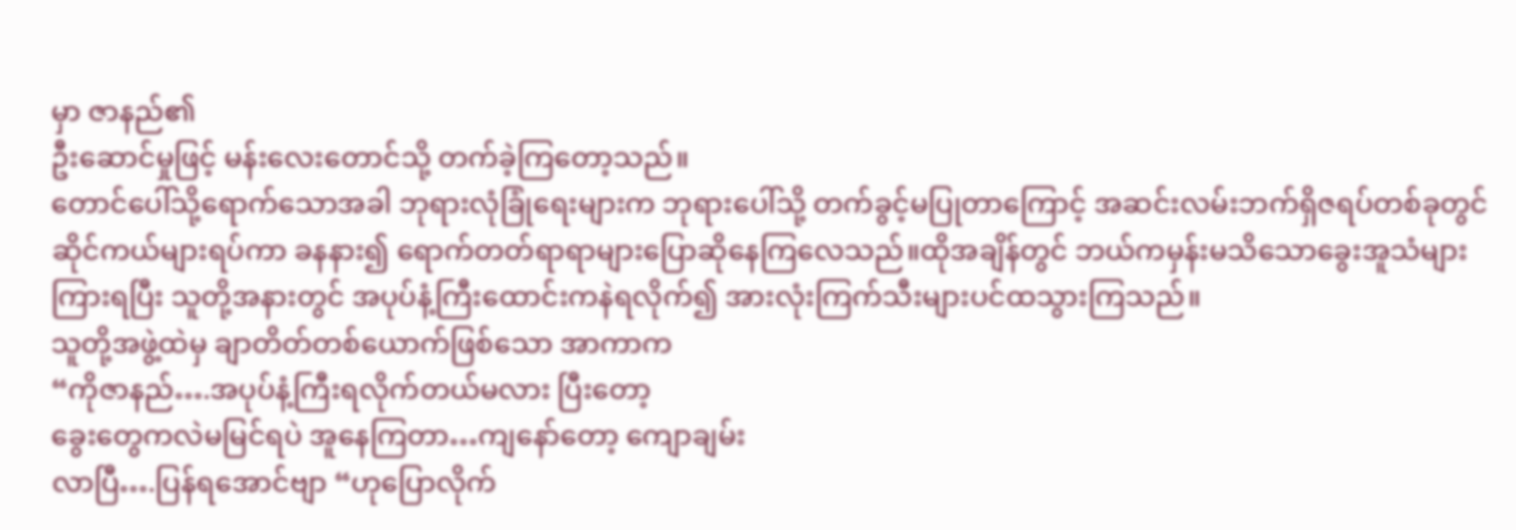မှာ ဇာနည်၏
ဦးဆောင်မှုဖြင့် မန်းလေးတောင်သို့ တက်ခဲ့ကြတော့သည်။
တောင်ပေါ်သို့ရောက်သောအခါ ဘုရားလုံခြုံရေးများက ဘုရားပေါ်သို့ တက်ခွင့်မပြုတာကြောင့် အဆင်းလမ်းဘက်ရှိဇရပ်တစ်ခုတွင်ဆိုင်ကယ်များရပ်ကာ ခနနား၍ ရောက်တတ်ရာရာများပြောဆိုနေကြလေသည်။ထိုအချိန်တွင် ဘယ်ကမှန်းမသိသောခွေးအူသံများကြားရပြီး သူတို့အနားတွင် အပုပ်နံ့ကြီးထောင်းကနဲရလိုက်၍ အားလုံးကြက်သီးများပင်ထသွားကြသည်။
သူတို့အဖွဲ့ထဲမှ ချာတိတ်တစ်ယောက်ဖြစ်သော အာကာက
“ကိုဇာနည်….အပုပ်နံ့ကြီးရလိုက်တယ်မလား ပြီးတော့
ခွေးတွေကလဲမမြင်ရပဲ အူနေကြတာ…ကျနော်တော့ ကျောချမ်း
လာပြီ….ပြန်ရအောင်ဗျာ “ဟုပြောလိုက်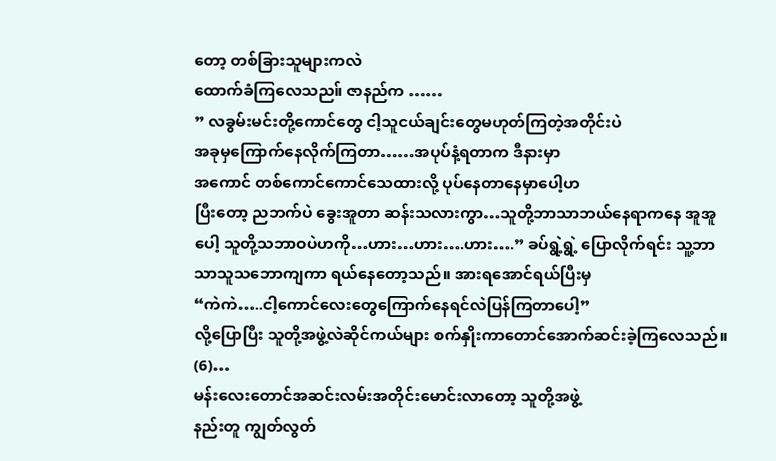တော့ တစ်ခြားသူများကလဲ
ထောက်ခံကြလေသည။် ဇာနည်က ……
” လခွမ်းမင်းတို့ကောင်တွေ ငါ့သူငယ်ချင်းတွေမဟုတ်ကြတဲ့အတိုင်းပဲ
အခုမှကြောက်နေလိုက်ကြတာ……အပုပ်နံ့ရတာက ဒီနားမှာ
အကောင် တစ်ကောင်ကောင်သေထားလို့ ပုပ်နေတာနေမှာပေါ့ဟ
ပြီးတော့ ညဘက်ပဲ ခွေးအူတာ ဆန်းသလားကွာ…သူတို့ဘာသာဘယ်နေရာကနေ အူအူပေါ့ သူတို့သဘာဝပဲဟကို…ဟား…ဟား….ဟား….” ခပ်ရွဲ့ရွဲ့ ပြောလိုက်ရင်း သူ့ဘာသာသူသဘောကျကာ ရယ်နေတော့သည်။ အားရအောင်ရယ်ပြီးမှ
“ကဲကဲ…..ငါ့ကောင်လေးတွေကြောက်နေရင်လဲပြန်ကြတာပေါ့”
လို့ပြောပြီး သူတို့အဖွဲ့လဲဆိုင်ကယ်များ စက်နှိုးကာတောင်အောက်ဆင်းခဲ့ကြလေသည်။
(6)…
မန်းလေးတောင်အဆင်းလမ်းအတိုင်းမောင်းလာတော့ သူတို့အဖွဲ့
နည်းတူ ကျွတ်လွတ်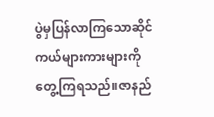ပွဲမှပြန်လာကြသောဆိုင်ကယ်များကားများကိုတွေ့ကြရသည်။ဇာနည်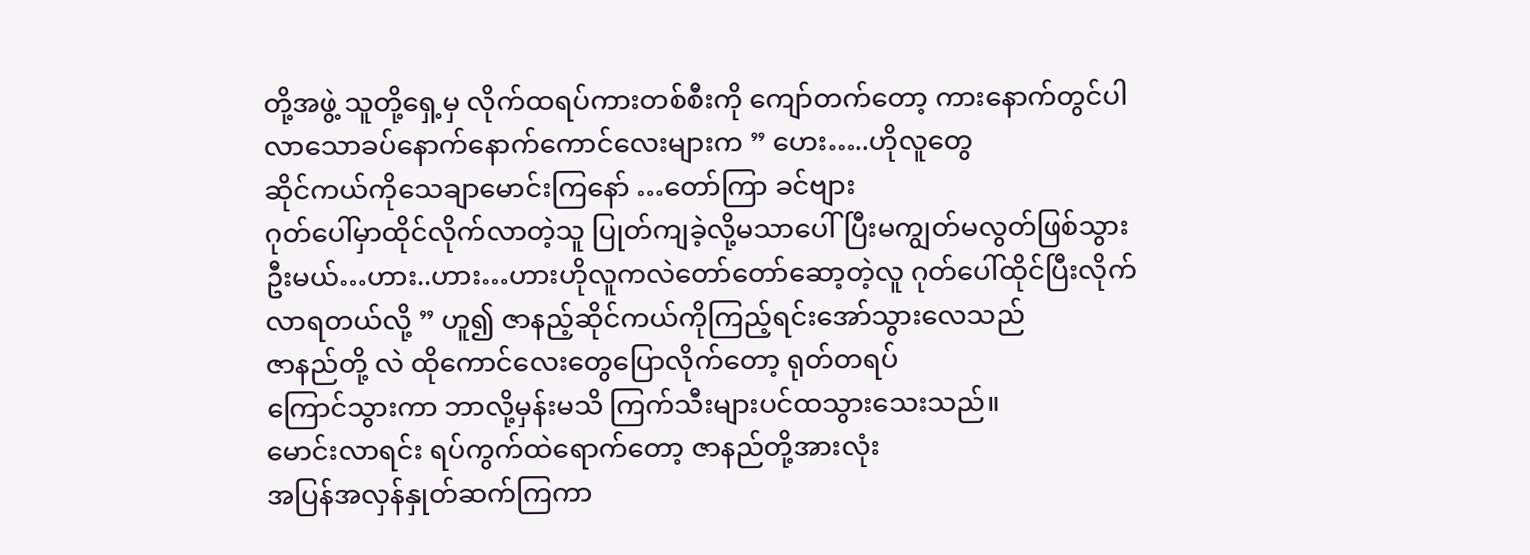တို့အဖွဲ့ သူတို့ရှေ့မှ လိုက်ထရပ်ကားတစ်စီးကို ကျော်တက်တော့ ကားနောက်တွင်ပါလာသောခပ်နောက်နောက်ကောင်လေးများက ” ဟေး…..ဟိုလူတွေ
ဆိုင်ကယ်ကိုသေချာမောင်းကြနော် …တော်ကြာ ခင်ဗျား
ဂုတ်ပေါ်မှာထိုင်လိုက်လာတဲ့သူ ပြုတ်ကျခဲ့လို့မသာပေါ်ပြီးမကျွတ်မလွတ်ဖြစ်သွားဦးမယ်…ဟား..ဟား…ဟားဟိုလူကလဲတော်တော်ဆော့တဲ့လူ ဂုတ်ပေါ်ထိုင်ပြီးလိုက်လာရတယ်လို့ ” ဟူ၍ ဇာနည့်ဆိုင်ကယ်ကိုကြည့်ရင်းအော်သွားလေသည်
ဇာနည်တို့ လဲ ထိုကောင်လေးတွေပြောလိုက်တော့ ရုတ်တရပ်
ကြောင်သွားကာ ဘာလို့မှန်းမသိ ကြက်သီးများပင်ထသွားသေးသည်။
မောင်းလာရင်း ရပ်ကွက်ထဲရောက်တော့ ဇာနည်တို့အားလုံး
အပြန်အလှန်နှုတ်ဆက်ကြကာ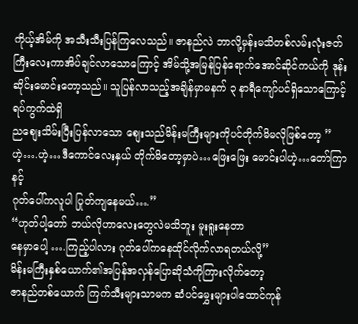ကိုယ့်အိမ်ကို အသီးသီးပြန်ကြလေသည်။ ဇာနည်လဲ ဘာလို့မှန်းမသိတစ်လမ်းလုံးဇတ်ကြီးလေးကာအိပ်ချင်လာသောကြောင့် အိမ်သို့အမြန်ပြန်ရောက်အောင်ဆိုင်ကယ်ကို ဒုန်းဆိုင်းမောင်းတော့သည်။ သူပြန်လာသည့်အချိန်မှာမနက် ၃ နာရီကျော်ပင်ရှိသောကြောင့် ရပ်ကွက်ထဲရှိ
ညစျေးသိမ်းပြီးပြန်လာသော စျေးသည်မိန်းမကြီးများကိုပင်တိုက်မိမလိုဖြစ်တော့ ” ဟဲ့….ဟဲ့…ဒီကောင်လေးနှယ် တိုက်မိတော့မှာပဲ…ဖြေးဖြေး မောင်းပါဟဲ့…တော်ကြာ နင့်
ဂုတ်ပေါ်ကလူပါ ပြုတ်ကျနေမယ်….”
“ဟုတ်ပါ့တော် ဘယ်လိုဟာလေးတွေလဲမသိဘူး မူးရူးနေတာ
နေမှာပေါ့ ….ကြည့်ပါလား ဂုတ်ပေါ်ကနေထိုင်လိုက်လာရတယ်လို့”
မိန်းမကြီးနှစ်ယောက်၏အပြန်အလှန်ပြောဆိုသံကိုကြားလိုက်တော့
ဇာနည်တစ်ယောက် ကြက်သီးများသာမက ဆံပင်မွှေးများပါထောင်ကုန်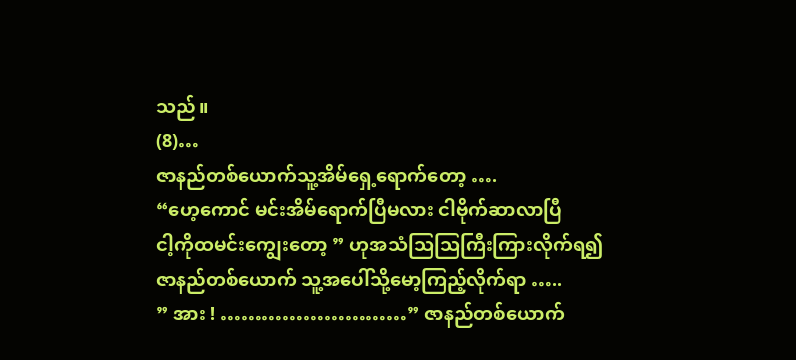သည်။
(8)…
ဇာနည်တစ်ယောက်သူ့အိမ်ရှေ့ရောက်တော့ ….
“ဟေ့ကောင် မင်းအိမ်ရောက်ပြီမလား ငါဗိုက်ဆာလာပြီ
ငါ့ကိုထမင်းကျွေးတော့ ” ဟုအသံသြသြကြီးကြားလိုက်ရ၍
ဇာနည်တစ်ယောက် သူ့အပေါ်သို့မော့ကြည့်လိုက်ရာ …..
” အား ! ………………………” ဇာနည်တစ်ယောက်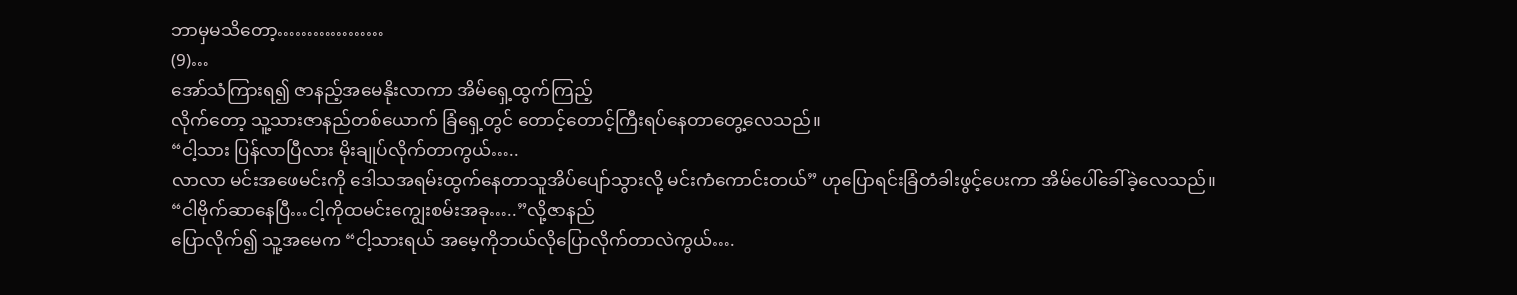ဘာမှမသိတော့………………
(9)…
အော်သံကြားရ၍ ဇာနည့်အမေနိုးလာကာ အိမ်ရှေ့ထွက်ကြည့်
လိုက်တော့ သူ့သားဇာနည်တစ်ယောက် ခြံရှေ့တွင် တောင့်တောင့်ကြီးရပ်နေတာတွေ့လေသည်။
“ငါ့သား ပြန်လာပြီလား မိုးချုပ်လိုက်တာကွယ်…..
လာလာ မင်းအဖေမင်းကို ဒေါသအရမ်းထွက်နေတာသူအိပ်ပျော်သွားလို့ မင်းကံကောင်းတယ်” ဟုပြောရင်းခြံတံခါးဖွင့်ပေးကာ အိမ်ပေါ်ခေါ်ခဲ့လေသည်။
“ငါဗိုက်ဆာနေပြီ…ငါ့ကိုထမင်းကျွေးစမ်းအခု…..”လို့ဇာနည်
ပြောလိုက်၍ သူ့အမေက “ငါ့သားရယ် အမေ့ကိုဘယ်လိုပြောလိုက်တာလဲကွယ်….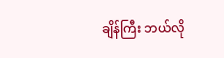ချိန်ကြီး ဘယ်လို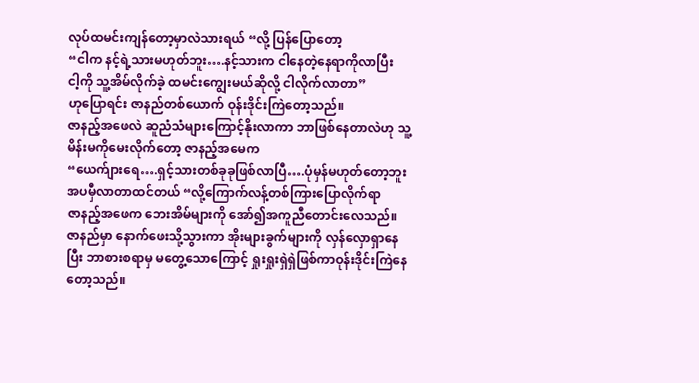လုပ်ထမင်းကျန်တော့မှာလဲသားရယ် “လို့ ပြန်ပြောတော့
“ငါက နင့်ရဲ့သားမဟုတ်ဘူး….နင့်သားက ငါနေတဲ့နေရာကိုလာပြီး
ငါ့ကို သူ့အိမ်လိုက်ခဲ့ ထမင်းကျွေးမယ်ဆိုလို့ ငါလိုက်လာတာ”
ဟုပြောရင်း ဇာနည်တစ်ယောက် ဝုန်းဒိုင်းကြဲတော့သည်။
ဇာနည့်အဖေလဲ ဆူညံသံများကြောင့်နိုးလာကာ ဘာဖြစ်နေတာလဲဟု သူ့မိန်းမကိုမေးလိုက်တော့ ဇာနည့်အမေက
“ယေက်ျားရေ….ရှင့်သားတစ်ခုခုဖြစ်လာပြီ….ပုံမှန်မဟုတ်တော့ဘူး
အပမှီလာတာထင်တယ် “လို့ကြောက်လန့်တစ်ကြားပြောလိုက်ရာ
ဇာနည့်အဖေက ဘေးအိမ်များကို အော်၍အကူညီတောင်းလေသည်။
ဇာနည်မှာ နောက်ဖေးသို့သွားကာ အိုးများခွက်များကို လှန်လှောရှာနေပြီး ဘာစားစရာမှ မတွေ့သောကြောင့် ရှုးရှုးရှဲရှဲဖြစ်ကာဝုန်းဒိုင်းကြဲနေတော့သည်။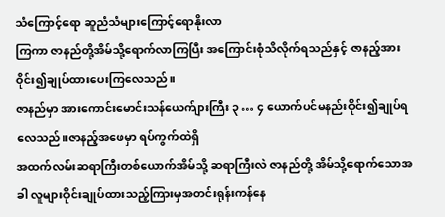သံကြောင့်ရော ဆူညံသံများကြောင့်ရောနိုးလာ
ကြကာ ဇာနည်တို့အိမ်သို့ရောက်လာကြပြီး အကြောင်းစုံသိလိုက်ရသည်နှင့် ဇာနည့်အားဝိုင်း၍ချုပ်ထားပေးကြလေသည်။
ဇာနည်မှာ အားကောင်းမောင်းသန်ယေက်ျားကြီး ၃ … ၄ ယောက်ပင်မနည်းဝိုင်း၍ချုပ်ရလေသည်။ဇာနည့်အဖေမှာ ရပ်ကွက်ထဲရှိ
အထက်လမ်းဆရာကြီးတစ်ယောက်အိမ်သို့ ဆရာကြီးလဲ ဇာနည်တို့ အိမ်သို့ရောက်သောအခါ လူများဝိုင်းချုပ်ထားသည့်ကြားမှအတင်းရုန်းကန်နေ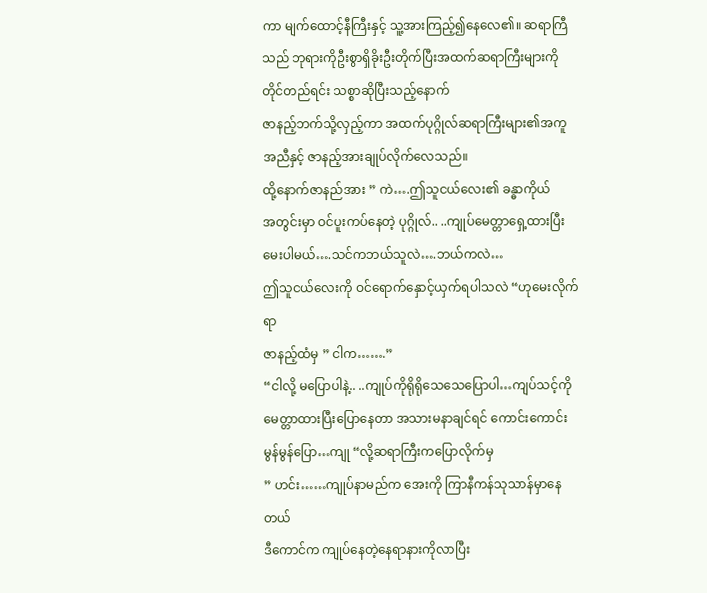ကာ မျက်ထောင့်နီကြီးနှင့် သူ့အားကြည့်၍နေလေ၏။ ဆရာကြီသည် ဘုရားကိုဦးစွာရှိခိုးဦးတိုက်ပြီးအထက်ဆရာကြီးများကိုတိုင်တည်ရင်း သစ္စာဆိုပြီးသည့်နောက်
ဇာနည့်ဘက်သို့လှည့်ကာ အထက်ပုဂ္ဂိုလ်ဆရာကြီးများ၏အကူအညီနှင့် ဇာနည့်အားချုပ်လိုက်လေသည်။
ထို့နောက်ဇာနည်အား ” ကဲ….ဤသူငယ်လေး၏ ခန္ဓာကိုယ်
အတွင်းမှာ ဝင်ပူးကပ်နေတဲ့ ပုဂ္ဂိုလ်.. ..ကျုပ်မေတ္တာရှေ့ထားပြီးမေးပါမယ်….သင်ကဘယ်သူလဲ….ဘယ်ကလဲ…
ဤသူငယ်လေးကို ဝင်ရောက်နှောင့်ယှက်ရပါသလဲ “ဟုမေးလိုက်ရာ
ဇာနည့်ထံမှ ” ငါက…….”
“ငါလို့ မပြောပါနဲ့.. ..ကျုပ်ကိုရိုရိုသေသေပြောပါ…ကျပ်သင့်ကို
မေတ္တာထားပြီးပြောနေတာ အသားမနာချင်ရင် ကောင်းကောင်း
မွန်မွန်ပြော…ကျု “လို့ဆရာကြီးကပြောလိုက်မှ
” ဟင်း……ကျုပ်နာမည်က အေးကို ကြာနီကန်သုသာန်မှာနေတယ်
ဒီကောင်က ကျုပ်နေတဲ့နေရာနားကိုလာပြီး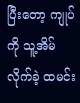ပြီးတော့ ကျုပ်ကို သူ့အိမ်လိုက်ခဲ့ ထမင်း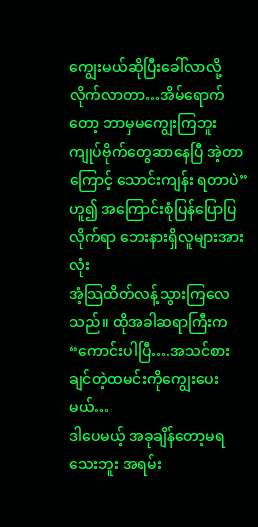ကျွေးမယ်ဆိုပြီးခေါ်လာလို့
လိုက်လာတာ…အိမ်ရောက်တော့ ဘာမှမကျွေးကြဘူး
ကျုပ်ဗိုက်တွေဆာနေပြီ အဲ့တာကြောင့် သောင်းကျန်း ရတာပဲ”
ဟူ၍ အကြောင်းစုံပြန်ပြောပြလိုက်ရာ ဘေးနားရှိလူများအားလုံး
အံ့သြထိတ်လန့်သွားကြလေသည်။ ထိုအခါဆရာကြီးက
“ကောင်းပါပြီ….အသင်စားချင်တဲ့ထမင်းကိုကျွေးပေးမယ်…
ဒါပေမယ့် အခုချိန်တော့မရသေးဘူး အရမ်း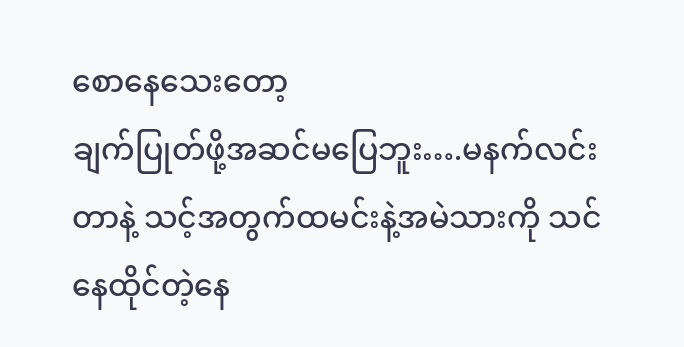စောနေသေးတော့
ချက်ပြုတ်ဖို့အဆင်မပြေဘူး….မနက်လင်းတာနဲ့ သင့်အတွက်ထမင်းနဲ့အမဲသားကို သင်နေထိုင်တဲ့နေ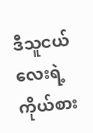ဒီသူငယ်လေးရဲ့ကိုယ်စား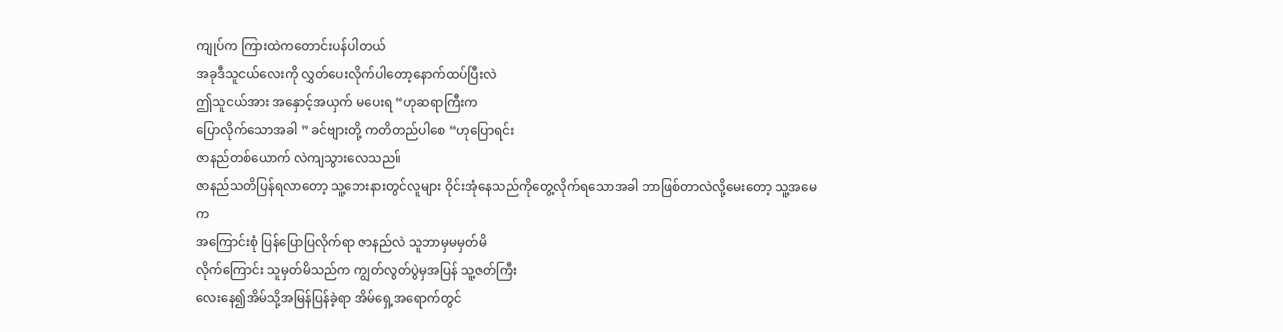ကျုပ်က ကြားထဲကတောင်းပန်ပါတယ်
အခုဒီသူငယ်လေးကို လွှတ်ပေးလိုက်ပါတော့နောက်ထပ်ပြီးလဲ
ဤသူငယ်အား အနှောင့်အယှက် မပေးရ “ဟုဆရာကြီးက
ပြောလိုက်သောအခါ ” ခင်ဗျားတို့ ကတိတည်ပါစေ “ဟုပြောရင်း
ဇာနည်တစ်ယောက် လဲကျသွားလေသည။်
ဇာနည်သတိပြန်ရလာတော့ သူ့ဘေးနားတွင်လူများ ဝိုင်းအုံနေသည်ကိုတွေ့လိုက်ရသောအခါ ဘာဖြစ်တာလဲလို့မေးတော့ သူ့အမေက
အကြောင်းစုံ ပြန်ပြောပြလိုက်ရာ ဇာနည်လဲ သူဘာမှမမှတ်မိ
လိုက်ကြောင်း သူမှတ်မိသည်က ကျွတ်လွတ်ပွဲမှအပြန် သူ့ဇတ်ကြီး
လေးနေ၍အိမ်သို့အမြန်ပြန်ခဲ့ရာ အိမ်ရှေ့အရောက်တွင်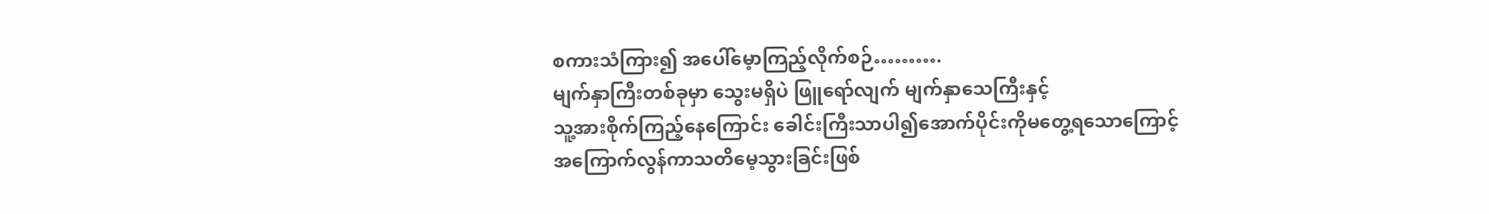စကားသံကြား၍ အပေါ်မေ့ာကြည့်လိုက်စဉ်……….
မျက်နှာကြီးတစ်ခုမှာ သွေးမရှိပဲ ဖြူရော်လျက် မျက်နှာသေကြီးနှင့်
သူ့အားစိုက်ကြည့်နေကြောင်း ခေါင်းကြီးသာပါ၍အောက်ပိုင်းကိုမတွေ့ရသောကြောင့် အကြောက်လွန်ကာသတိမေ့သွားခြင်းဖြစ်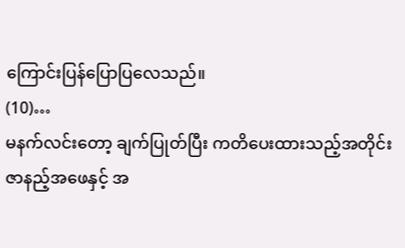ကြောင်းပြန်ပြောပြလေသည်။
(10)…
မနက်လင်းတော့ ချက်ပြုတ်ပြီး ကတိပေးထားသည့်အတိုင်း
ဇာနည့်အဖေနှင့် အ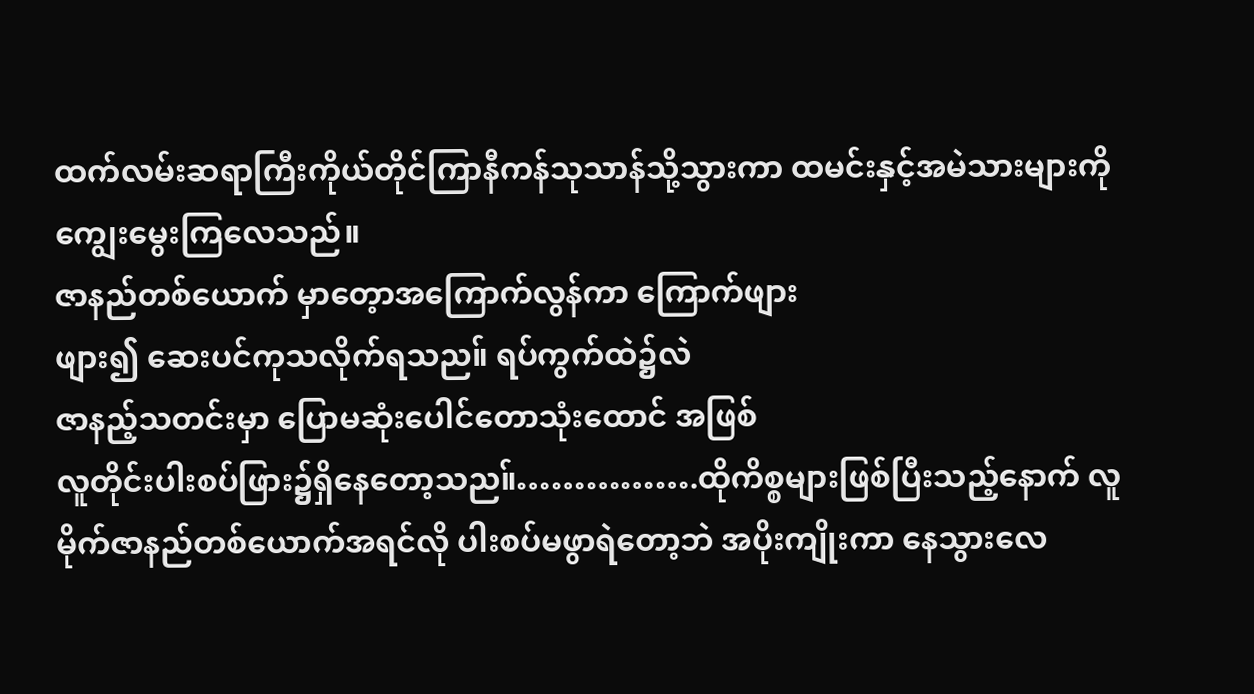ထက်လမ်းဆရာကြီးကိုယ်တိုင်ကြာနီကန်သုသာန်သို့သွားကာ ထမင်းနှင့်အမဲသားများကိုကျွေးမွေးကြလေသည်။
ဇာနည်တစ်ယောက် မှာတေ့ာအကြောက်လွန်ကာ ကြောက်ဖျား
ဖျား၍ ဆေးပင်ကုသလိုက်ရသည။် ရပ်ကွက်ထဲ၌လဲ
ဇာနည့်သတင်းမှာ ပြောမဆုံးပေါင်တောသုံးထောင် အဖြစ်
လူတိုင်းပါးစပ်ဖြား၌ရှိနေတော့သည။်…………….ထိုကိစ္စများဖြစ်ပြီးသည့်နောက် လူမိုက်ဇာနည်တစ်ယောက်အရင်လို ပါးစပ်မဖွာရဲတော့ဘဲ အပိုးကျိုးကာ နေသွားလေ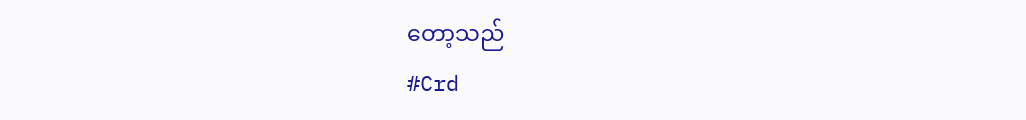တော့သည်
#Crd